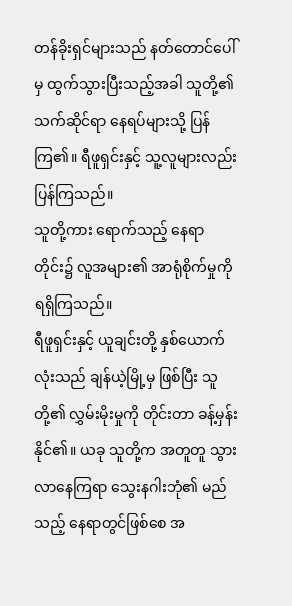တန်ခိုးရှင်များသည် နတ်တောင်ပေါ်မှ ထွက်သွားပြီးသည့်အခါ သူတို့၏သက်ဆိုင်ရာ နေရပ်များသို့ ပြန်ကြ၏။ ရီဖူရှင်းနှင့် သူ့လူများလည်း ပြန်ကြသည်။
သူတို့ကား ရောက်သည့် နေရာတိုင်း၌ လူအများ၏ အာရုံစိုက်မှုကို ရရှိကြသည်။
ရီဖူရှင်းနှင့် ယူချင်းတို့ နှစ်ယောက်လုံးသည် ချန်ယဲ့မြို့မှ ဖြစ်ပြီး သူတို့၏ လွှမ်းမိုးမှုကို တိုင်းတာ ခန့်မှန်းနိုင်၏။ ယခု သူတို့က အတူတူ သွားလာနေကြရာ သွေးနဂါးဘုံ၏ မည်သည့် နေရာတွင်ဖြစ်စေ အ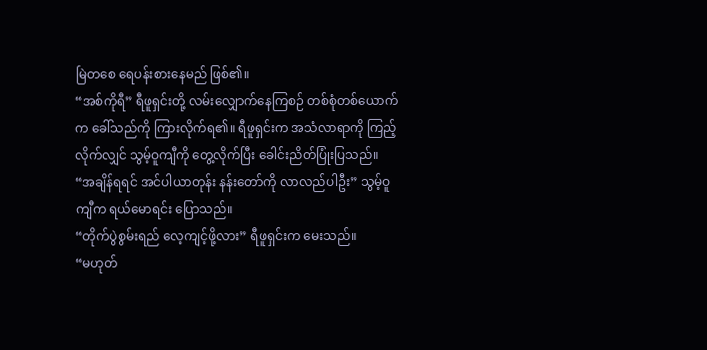မြဲတစေ ရေပန်းစားနေမည် ဖြစ်၏။
“အစ်ကိုရီ” ရီဖူရှင်းတို့ လမ်းလျှောက်နေကြစဉ် တစ်စုံတစ်ယောက်က ခေါ်သည်ကို ကြားလိုက်ရ၏။ ရီဖူရှင်းက အသံလာရာကို ကြည့်လိုက်လျှင် သွမ့်ဝူကျီကို တွေ့လိုက်ပြီး ခေါင်းညိတ်ပြုံးပြသည်။
“အချိန်ရရင် အင်ပါယာတုန်း နန်းတော်ကို လာလည်ပါဦး” သွမ့်ဝူကျီက ရယ်မောရင်း ပြောသည်။
“တိုက်ပွဲစွမ်းရည် လေ့ကျင့်ဖို့လား” ရီဖူရှင်းက မေးသည်။
“မဟုတ်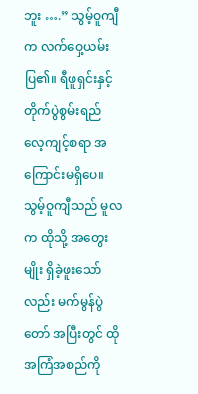ဘူး ….” သွမ့်ဝူကျီက လက်ဝှေ့ယမ်းပြ၏။ ရီဖူရှင်းနှင့် တိုက်ပွဲစွမ်းရည် လေ့ကျင့်စရာ အကြောင်းမရှိပေ။ သွမ့်ဝူကျီသည် မူလက ထိုသို့ အတွေးမျိုး ရှိခဲ့ဖူးသော်လည်း မက်မွန်ပွဲတော် အပြီးတွင် ထိုအကြံအစည်ကို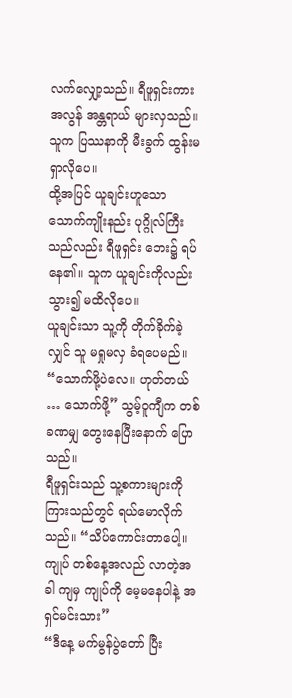လက်လျှော့သည်။ ရီဖူရှင်းကား အလွန် အန္တရာယ် များလှသည်။ သူက ပြဿနာကို မီးခွက် ထွန်းမရှာလိုပေ။
ထို့အပြင် ယူချင်းဟူသော သောက်ကျိုးနည်း ပုဂ္ဂိုလ်ကြီးသည်လည်း ရီဖူရှင်း ဘေး၌ ရပ်နေ၏။ သူက ယူချင်းကိုလည်း သွား၍ မထိလိုပေ။
ယူချင်းသာ သူ့ကို တိုက်ခိုက်ခဲ့လျှင် သူ မရှုမလှ ခံရပေမည်။
“သောက်ဖို့ပဲလေ။ ဟုတ်တယ် … သောက်ဖို့” သွမ့်ဝူကျီက တစ်ခဏမျှ တွေးနေပြီးနောက် ပြောသည်။
ရီဖူရှင်းသည် သူ့စကားများကို ကြားသည်တွင် ရယ်မောလိုက်သည်။ “သိပ်ကောင်းတာပေါ့။ ကျုပ် တစ်နေ့အလည် လာတဲ့အခါ ကျမှ ကျုပ်ကို မေ့မနေပါနဲ့ အရှင်မင်းသား”
“ဒီနေ့ မက်မွန်ပွဲတော် ပြီး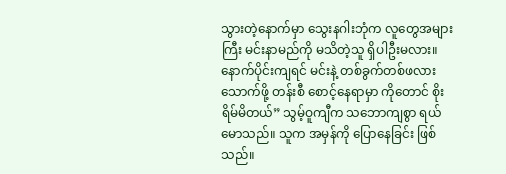သွားတဲ့နောက်မှာ သွေးနဂါးဘုံက လူတွေအများကြီး မင်းနာမည်ကို မသိတဲ့သူ ရှိပါဦးမလား။ နောက်ပိုင်းကျရင် မင်းနဲ့ တစ်ခွက်တစ်ဖလား သောက်ဖို့ တန်းစီ စောင့်နေရာမှာ ကိုတောင် စိုးရိမ်မိတယ်” သွမ့်ဝူကျီက သဘောကျစွာ ရယ်မောသည်။ သူက အမှန်ကို ပြောနေခြင်း ဖြစ်သည်။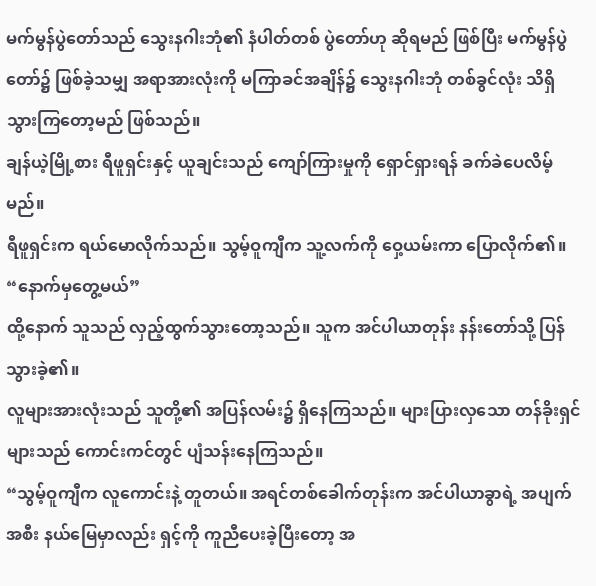မက်မွန်ပွဲတော်သည် သွေးနဂါးဘုံ၏ နံပါတ်တစ် ပွဲတော်ဟု ဆိုရမည် ဖြစ်ပြီး မက်မွန်ပွဲတော်၌ ဖြစ်ခဲ့သမျှ အရာအားလုံးကို မကြာခင်အချိန်၌ သွေးနဂါးဘုံ တစ်ခွင်လုံး သိရှိသွားကြတော့မည် ဖြစ်သည်။
ချန်ယဲ့မြို့စား ရီဖူရှင်းနှင့် ယူချင်းသည် ကျော်ကြားမှုကို ရှောင်ရှားရန် ခက်ခဲပေလိမ့်မည်။
ရီဖူရှင်းက ရယ်မောလိုက်သည်။ သွမ့်ဝူကျီက သူ့လက်ကို ဝှေ့ယမ်းကာ ပြောလိုက်၏။
“နောက်မှတွေ့မယ်”
ထို့နောက် သူသည် လှည့်ထွက်သွားတော့သည်။ သူက အင်ပါယာတုန်း နန်းတော်သို့ ပြန်သွားခဲ့၏။
လူများအားလုံးသည် သူတို့၏ အပြန်လမ်း၌ ရှိနေကြသည်။ များပြားလှသော တန်ခိုးရှင်များသည် ကောင်းကင်တွင် ပျံသန်းနေကြသည်။
“သွမ့်ဝူကျီက လူကောင်းနဲ့ တူတယ်။ အရင်တစ်ခေါက်တုန်းက အင်ပါယာခွာရဲ့ အပျက်အစီး နယ်မြေမှာလည်း ရှင့်ကို ကူညီပေးခဲ့ပြီးတော့ အ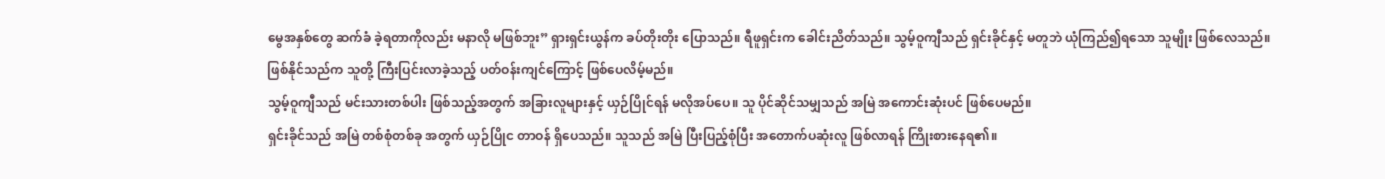မွေအနှစ်တွေ ဆက်ခံ ခဲ့ရတာကိုလည်း မနာလို မဖြစ်ဘူး” ရှားရှင်းယွန်က ခပ်တိုးတိုး ပြောသည်။ ရီဖူရှင်းက ခေါင်းညိတ်သည်။ သွမ့်ဝူကျီသည် ရှင်းခိုင်နှင့် မတူဘဲ ယုံကြည်၍ရသော သူမျိုး ဖြစ်လေသည်။
ဖြစ်နိုင်သည်က သူတို့ ကြီးပြင်းလာခဲ့သည့် ပတ်ဝန်းကျင်ကြောင့် ဖြစ်ပေလိမ့်မည်။
သွမ့်ဝူကျီသည် မင်းသားတစ်ပါး ဖြစ်သည့်အတွက် အခြားလူများနှင့် ယှဉ်ပြိုင်ရန် မလိုအပ်ပေ။ သူ ပိုင်ဆိုင်သမျှသည် အမြဲ အကောင်းဆုံးပင် ဖြစ်ပေမည်။
ရှင်းခိုင်သည် အမြဲ တစ်စုံတစ်ခု အတွက် ယှဉ်ပြိုင တာဝန် ရှိပေသည်။ သူသည် အမြဲ ပြီးပြည့်စုံပြီး အတောက်ပဆုံးလူ ဖြစ်လာရန် ကြိုးစားနေရ၏။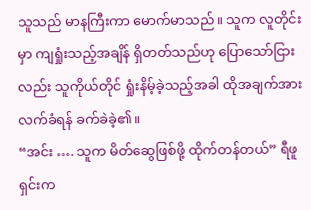သူသည် မာနကြီးကာ မောက်မာသည်။ သူက လူတိုင်းမှာ ကျရှုံးသည့်အချိန် ရှိတတ်သည်ဟု ပြောသော်ငြားလည်း သူကိုယ်တိုင် ရှုံးနိမ့်ခဲ့သည့်အခါ ထိုအချက်အား လက်ခံရန် ခက်ခဲခဲ့၏။
“အင်း …. သူက မိတ်ဆွေဖြစ်ဖို့ ထိုက်တန်တယ်” ရီဖူရှင်းက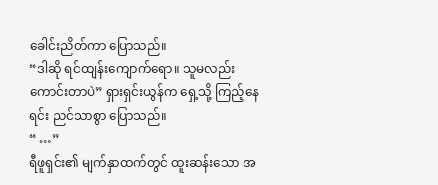ခေါင်းညိတ်ကာ ပြောသည်။
“ဒါဆို ရင်ထျန်းကျောက်ရော။ သူမလည်း ကောင်းတာပဲ” ရှားရှင်းယွန်က ရှေ့သို့ ကြည့်နေရင်း ညင်သာစွာ ပြောသည်။
“ …”
ရီဖူရှင်း၏ မျက်နှာထက်တွင် ထူးဆန်းသော အ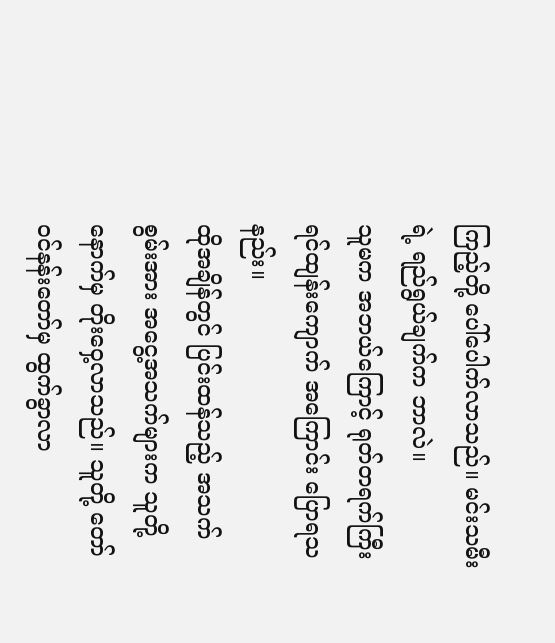ကြည့်တို့ ပေါ်ပေါက်လာသည်။ မင်းသမီးရဲ့ ရည်ရွယ်ချက်က ဘာလဲ။
သူမက အဘယ်ကြောင့် ရုတ်တရက်ကြီး ရင်ထျန်းကျောက် အကြောင်း ပြောရသနည်း။
ထိုအချိန်တွင် ပြင်းထန်သည့် အသက်စွမ်းအား အငွေ့အသက်များက သူတို့ နောက်မှ တိုးဝှေ့လာသည်။ သူတို့ တော်ဝင်နန်းတော်မှ ထွက်ခွာလာ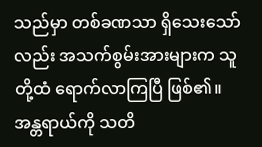သည်မှာ တစ်ခဏသာ ရှိသေးသော်လည်း အသက်စွမ်းအားများက သူတို့ထံ ရောက်လာကြပြီ ဖြစ်၏။
အန္တရာယ်ကို သတိ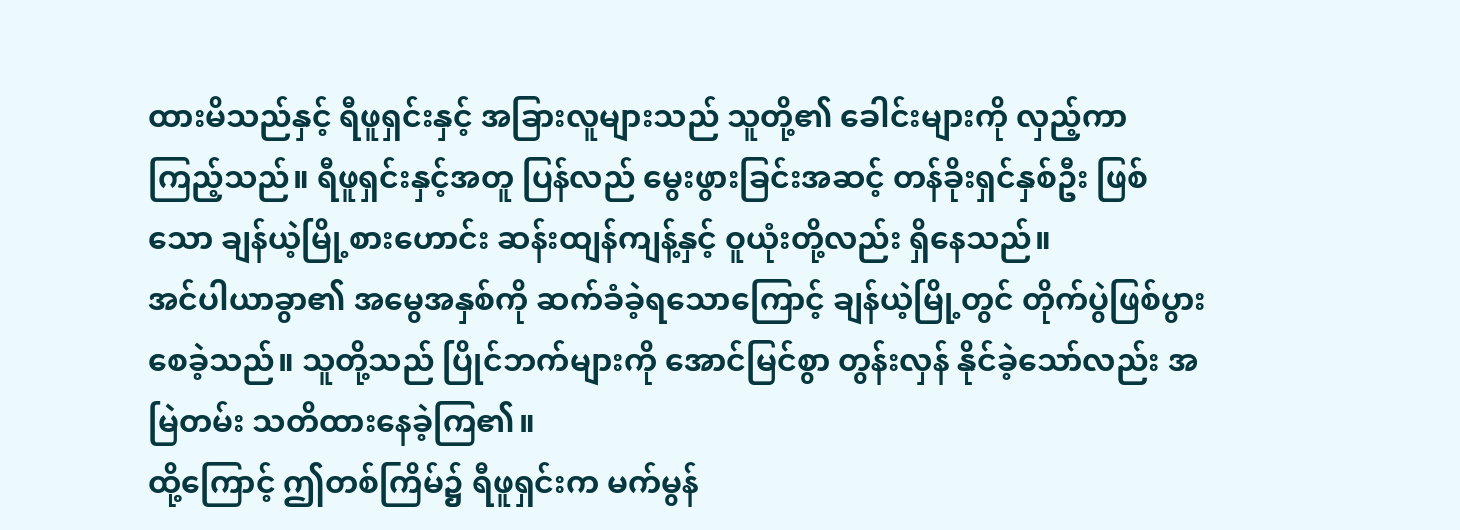ထားမိသည်နှင့် ရီဖူရှင်းနှင့် အခြားလူများသည် သူတို့၏ ခေါင်းများကို လှည့်ကာ ကြည့်သည်။ ရီဖူရှင်းနှင့်အတူ ပြန်လည် မွေးဖွားခြင်းအဆင့် တန်ခိုးရှင်နှစ်ဦး ဖြစ်သော ချန်ယဲ့မြို့စားဟောင်း ဆန်းထျန်ကျန့်နှင့် ဝူယုံးတို့လည်း ရှိနေသည်။
အင်ပါယာခွာ၏ အမွေအနှစ်ကို ဆက်ခံခဲ့ရသောကြောင့် ချန်ယဲ့မြို့တွင် တိုက်ပွဲဖြစ်ပွား စေခဲ့သည်။ သူတို့သည် ပြိုင်ဘက်များကို အောင်မြင်စွာ တွန်းလှန် နိုင်ခဲ့သော်လည်း အမြဲတမ်း သတိထားနေခဲ့ကြ၏။
ထို့ကြောင့် ဤတစ်ကြိမ်၌ ရီဖူရှင်းက မက်မွန်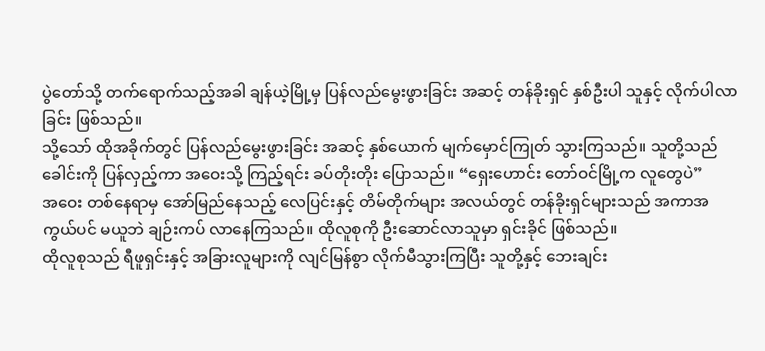ပွဲတော်သို့ တက်ရောက်သည့်အခါ ချန်ယဲ့မြို့မှ ပြန်လည်မွေးဖွားခြင်း အဆင့် တန်ခိုးရှင် နှစ်ဦးပါ သူနှင့် လိုက်ပါလာခြင်း ဖြစ်သည်။
သို့သော် ထိုအခိုက်တွင် ပြန်လည်မွေးဖွားခြင်း အဆင့် နှစ်ယောက် မျက်မှောင်ကြုတ် သွားကြသည်။ သူတို့သည် ခေါင်းကို ပြန်လှည့်ကာ အဝေးသို့ ကြည့်ရင်း ခပ်တိုးတိုး ပြောသည်။ “ရှေးဟောင်း တော်ဝင်မြို့က လူတွေပဲ”
အဝေး တစ်နေရာမှ အော်မြည်နေသည့် လေပြင်းနှင့် တိမ်တိုက်များ အလယ်တွင် တန်ခိုးရှင်များသည် အကာအကွယ်ပင် မယူဘဲ ချဉ်းကပ် လာနေကြသည်။ ထိုလူစုကို ဦးဆောင်လာသူမှာ ရှင်းခိုင် ဖြစ်သည်။
ထိုလူစုသည် ရီဖူရှင်းနှင့် အခြားလူများကို လျင်မြန်စွာ လိုက်မီသွားကြပြီး သူတို့နှင့် ဘေးချင်း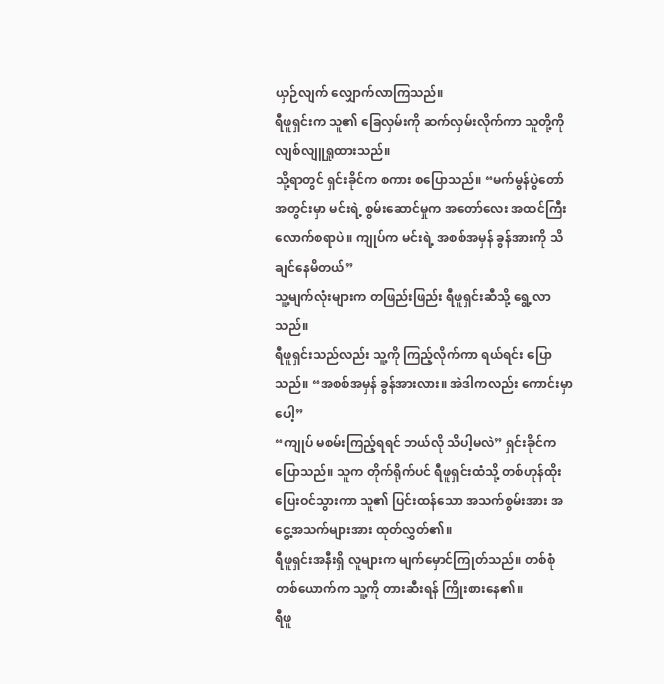ယှဉ်လျက် လျှောက်လာကြသည်။
ရီဖူရှင်းက သူ၏ ခြေလှမ်းကို ဆက်လှမ်းလိုက်ကာ သူတို့ကို လျစ်လျူရှုထားသည်။
သို့ရာတွင် ရှင်းခိုင်က စကား စပြောသည်။ “မက်မွန်ပွဲတော် အတွင်းမှာ မင်းရဲ့ စွမ်းဆောင်မှုက အတော်လေး အထင်ကြီး လောက်စရာပဲ။ ကျုပ်က မင်းရဲ့ အစစ်အမှန် ခွန်အားကို သိချင်နေမိတယ်”
သူ့မျက်လုံးများက တဖြည်းဖြည်း ရီဖူရှင်းဆီသို့ ရွေ့လာသည်။
ရီဖူရှင်းသည်လည်း သူ့ကို ကြည့်လိုက်ကာ ရယ်ရင်း ပြောသည်။ “အစစ်အမှန် ခွန်အားလား။ အဲဒါကလည်း ကောင်းမှာပေါ့”
“ကျုပ် မစမ်းကြည့်ရရင် ဘယ်လို သိပါ့မလဲ” ရှင်းခိုင်က ပြောသည်။ သူက တိုက်ရိုက်ပင် ရီဖူရှင်းထံသို့ တစ်ဟုန်ထိုး ပြေးဝင်သွားကာ သူ၏ ပြင်းထန်သော အသက်စွမ်းအား အငွေ့အသက်များအား ထုတ်လွှတ်၏။
ရီဖူရှင်းအနီးရှိ လူများက မျက်မှောင်ကြုတ်သည်။ တစ်စုံတစ်ယောက်က သူ့ကို တားဆီးရန် ကြိုးစားနေ၏။
ရီဖူ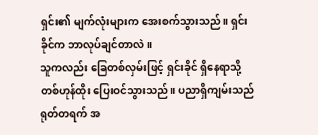ရှင်း၏ မျက်လုံးများက အေးစက်သွားသည်။ ရှင်းခိုင်က ဘာလုပ်ချင်တာလဲ။
သူကလည်း ခြေတစ်လှမ်းဖြင့် ရှင်းခိုင် ရှိနေရာသို့ တစ်ဟုန်ထိုး ပြေးဝင်သွားသည်။ ပညာရှိကျမ်းသည် ရုတ်တရက် အ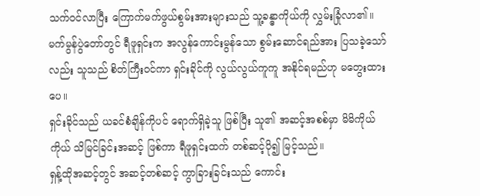သက်ဝင်လာပြီး ကြောက်မက်ဖွယ်စွမ်းအားများသည် သူ့ခန္ဓာကိုယ်ကို လွှမ်းခြုံလာ၏။
မက်မွန်ပွဲတော်တွင် ရီဖူရှင်းက အလွန်ကောင်းမွန်သော စွမ်းဆောင်ရည်အား ပြသခဲ့သော်လည်း သူသည် စိတ်ကြီးဝင်ကာ ရှင်းခိုင်ကို လွယ်လွယ်ကူကူ အနိုင်ရမည်ဟု မတွေးထားပေ။
ရှင်းခိုင်သည် ယခင်စံချိန်ကိုပင် ရောက်ရှိခဲ့သူ ဖြစ်ပြီး သူ၏ အဆင့်အစစ်မှာ မိမိကိုယ်ကိုယ် သိမြင်ခြင်းအဆင့် ဖြစ်ကာ ရီဖူရှင်းထက် တစ်ဆင့်ပို၍ မြင့်သည်။
ရှန့်ထိုအဆင့်တွင် အဆင့်တစ်ဆင့် ကွာခြားခြင်းသည် ကောင်း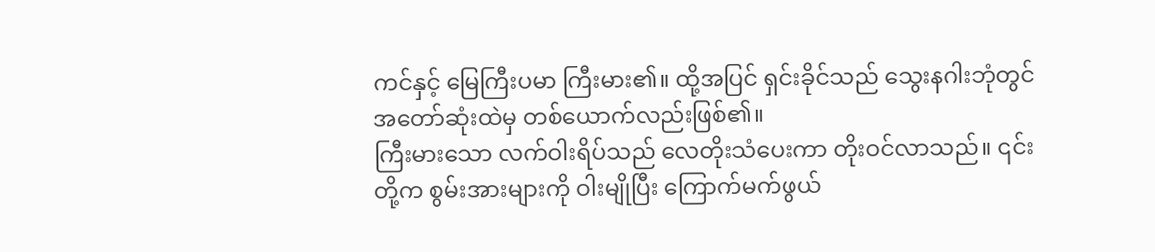ကင်နှင့် မြေကြီးပမာ ကြီးမား၏။ ထို့အပြင် ရှင်းခိုင်သည် သွေးနဂါးဘုံတွင် အတော်ဆုံးထဲမှ တစ်ယောက်လည်းဖြစ်၏။
ကြီးမားသော လက်ဝါးရိပ်သည် လေတိုးသံပေးကာ တိုးဝင်လာသည်။ ၎င်းတို့က စွမ်းအားများကို ဝါးမျိုပြီး ကြောက်မက်ဖွယ်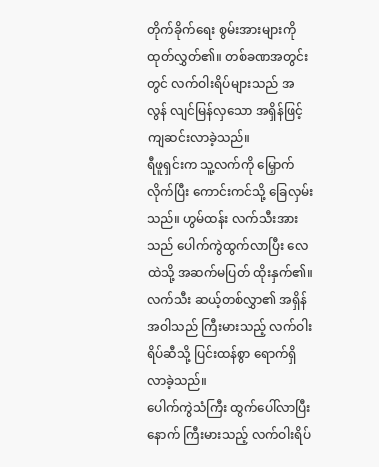တိုက်ခိုက်ရေး စွမ်းအားများကို ထုတ်လွှတ်၏။ တစ်ခဏအတွင်းတွင် လက်ဝါးရိပ်များသည် အလွန် လျင်မြန်လှသော အရှိန်ဖြင့် ကျဆင်းလာခဲ့သည်။
ရီဖူရှင်းက သူ့လက်ကို မြှောက်လိုက်ပြီး ကောင်းကင်သို့ ခြေလှမ်းသည်။ ဟွမ်ထန်း လက်သီးအားသည် ပေါက်ကွဲထွက်လာပြီး လေထဲသို့ အဆက်မပြတ် ထိုးနှက်၏။ လက်သီး ဆယ့်တစ်လွှာ၏ အရှိန်အဝါသည် ကြီးမားသည့် လက်ဝါးရိပ်ဆီသို့ ပြင်းထန်စွာ ရောက်ရှိလာခဲ့သည်။
ပေါက်ကွဲသံကြီး ထွက်ပေါ်လာပြီးနောက် ကြီးမားသည့် လက်ဝါးရိပ်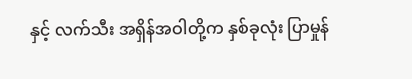နှင့် လက်သီး အရှိန်အဝါတို့က နှစ်ခုလုံး ပြာမှုန်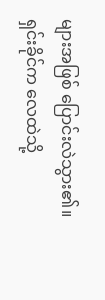များအဖြစ် ပြောင်းလဲသွား၏။
ရှင်းခိုင်က လေထဲသို့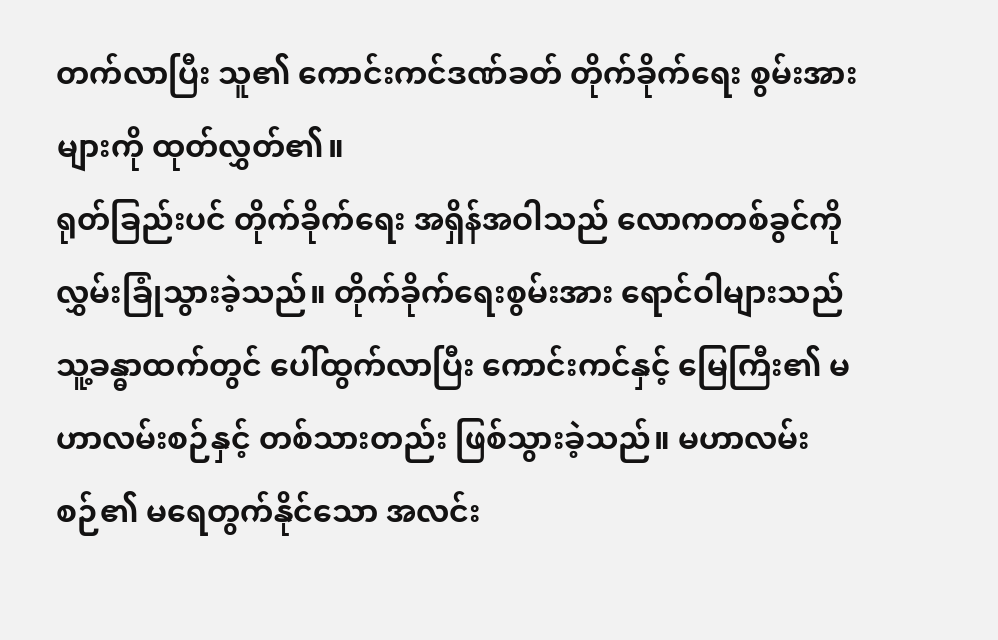တက်လာပြီး သူ၏ ကောင်းကင်ဒဏ်ခတ် တိုက်ခိုက်ရေး စွမ်းအားများကို ထုတ်လွှတ်၏။
ရုတ်ခြည်းပင် တိုက်ခိုက်ရေး အရှိန်အဝါသည် လောကတစ်ခွင်ကို လွှမ်းခြုံသွားခဲ့သည်။ တိုက်ခိုက်ရေးစွမ်းအား ရောင်ဝါများသည် သူ့ခန္ဓာထက်တွင် ပေါ်ထွက်လာပြီး ကောင်းကင်နှင့် မြေကြီး၏ မဟာလမ်းစဉ်နှင့် တစ်သားတည်း ဖြစ်သွားခဲ့သည်။ မဟာလမ်းစဉ်၏ မရေတွက်နိုင်သော အလင်း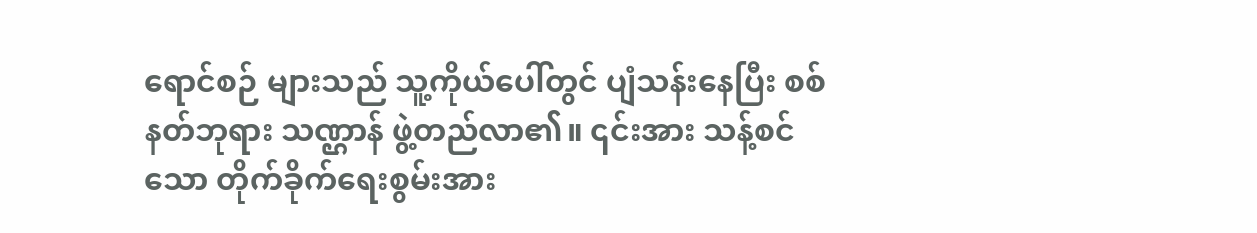ရောင်စဉ် များသည် သူ့ကိုယ်ပေါ်တွင် ပျံသန်းနေပြီး စစ်နတ်ဘုရား သဏ္ဌာန် ဖွဲ့တည်လာ၏။ ၎င်းအား သန့်စင်သော တိုက်ခိုက်ရေးစွမ်းအား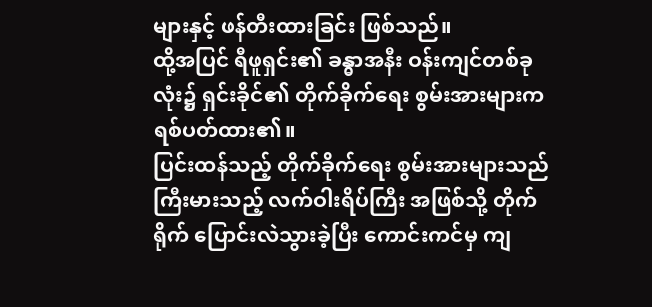များနှင့် ဖန်တီးထားခြင်း ဖြစ်သည်။
ထို့အပြင် ရီဖူရှင်း၏ ခန္ဓာအနီး ဝန်းကျင်တစ်ခုလုံး၌ ရှင်းခိုင်၏ တိုက်ခိုက်ရေး စွမ်းအားများက ရစ်ပတ်ထား၏။
ပြင်းထန်သည့် တိုက်ခိုက်ရေး စွမ်းအားများသည် ကြီးမားသည့် လက်ဝါးရိပ်ကြီး အဖြစ်သို့ တိုက်ရိုက် ပြောင်းလဲသွားခဲ့ပြီး ကောင်းကင်မှ ကျ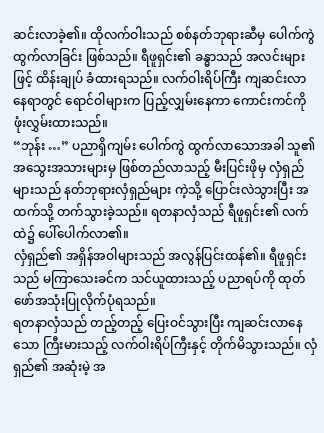ဆင်းလာခဲ့၏။ ထိုလက်ဝါးသည် စစ်နတ်ဘုရားဆီမှ ပေါက်ကွဲထွက်လာခြင်း ဖြစ်သည်။ ရီဖူရှင်း၏ ခန္ဓာသည် အလင်းများဖြင့် ထိန်းချုပ် ခံထားရသည်။ လက်ဝါးရိပ်ကြီး ကျဆင်းလာနေရာတွင် ရောင်ဝါများက ပြည့်လျှမ်းနေကာ ကောင်းကင်ကို ဖုံးလွှမ်းထားသည်။
“ဘုန်း …” ပညာရှိကျမ်း ပေါက်ကွဲ ထွက်လာသောအခါ သူ၏ အသွေးအသားများမှ ဖြစ်တည်လာသည့် မီးပြင်းဖိုမှ လှံရှည်များသည် နတ်ဘုရားလှံရှည်များ ကဲ့သို့ ပြောင်းလဲသွားပြီး အထက်သို့ တက်သွားခဲ့သည်။ ရတနာလှံသည် ရီဖူရှင်း၏ လက်ထဲ၌ ပေါ်ပေါက်လာ၏။
လှံရှည်၏ အရှိန်အဝါများသည် အလွန်ပြင်းထန်၏။ ရီဖူရှင်းသည် မကြာသေးခင်က သင်ယူထားသည့် ပညာရပ်ကို ထုတ်ဖော်အသုံးပြုလိုက်ပုံရသည်။
ရတနာလှံသည် တည့်တည့် ပြေးဝင်သွားပြီး ကျဆင်းလာနေသော ကြီးမားသည့် လက်ဝါးရိပ်ကြီးနှင့် တိုက်မိသွားသည်။ လှံရှည်၏ အဆုံးမဲ့ အ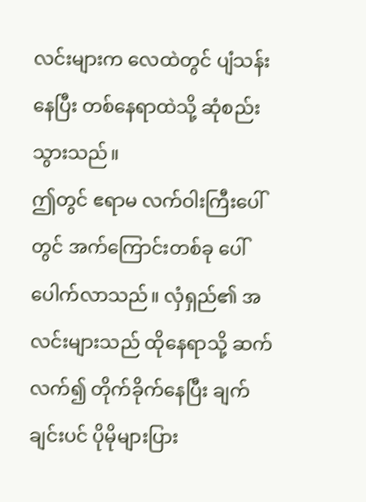လင်းများက လေထဲတွင် ပျံသန်းနေပြီး တစ်နေရာထဲသို့ ဆုံစည်းသွားသည်။
ဤတွင် ဧရာမ လက်ဝါးကြီးပေါ်တွင် အက်ကြောင်းတစ်ခု ပေါ်ပေါက်လာသည်။ လှံရှည်၏ အလင်းများသည် ထိုနေရာသို့ ဆက်လက်၍ တိုက်ခိုက်နေပြီး ချက်ချင်းပင် ပိုမိုများပြား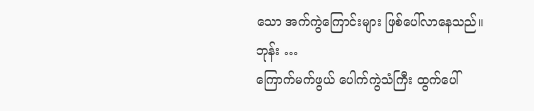သော အက်ကွဲကြောင်းများ ဖြစ်ပေါ်လာနေသည်။
ဘုန်း …
ကြောက်မက်ဖွယ် ပေါက်ကွဲသံကြီး ထွက်ပေါ်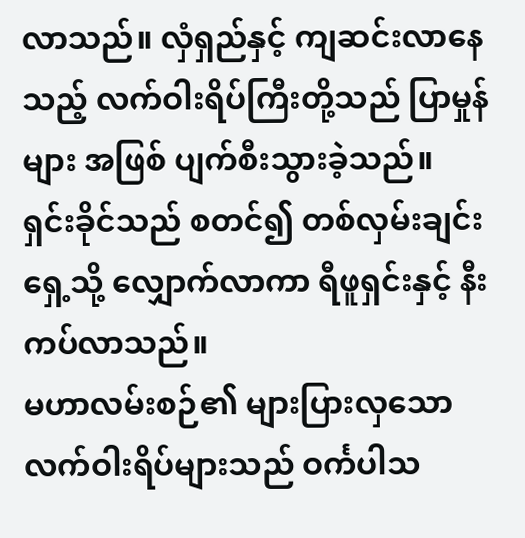လာသည်။ လှံရှည်နှင့် ကျဆင်းလာနေသည့် လက်ဝါးရိပ်ကြီးတို့သည် ပြာမှုန်များ အဖြစ် ပျက်စီးသွားခဲ့သည်။
ရှင်းခိုင်သည် စတင်၍ တစ်လှမ်းချင်း ရှေ့သို့ လျှောက်လာကာ ရီဖူရှင်းနှင့် နီးကပ်လာသည်။
မဟာလမ်းစဉ်၏ များပြားလှသော လက်ဝါးရိပ်များသည် ဝင်္ကပါသ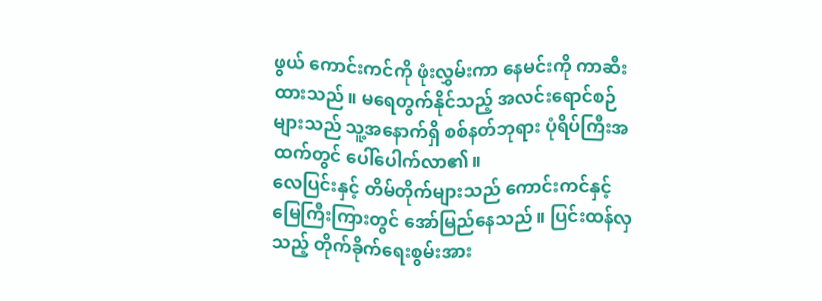ဖွယ် ကောင်းကင်ကို ဖုံးလွှမ်းကာ နေမင်းကို ကာဆီးထားသည်။ မရေတွက်နိုင်သည့် အလင်းရောင်စဉ်များသည် သူ့အနောက်ရှိ စစ်နတ်ဘုရား ပုံရိပ်ကြီးအထက်တွင် ပေါ်ပေါက်လာ၏။
လေပြင်းနှင့် တိမ်တိုက်များသည် ကောင်းကင်နှင့် မြေကြီးကြားတွင် အော်မြည်နေသည်။ ပြင်းထန်လှသည့် တိုက်ခိုက်ရေးစွမ်းအား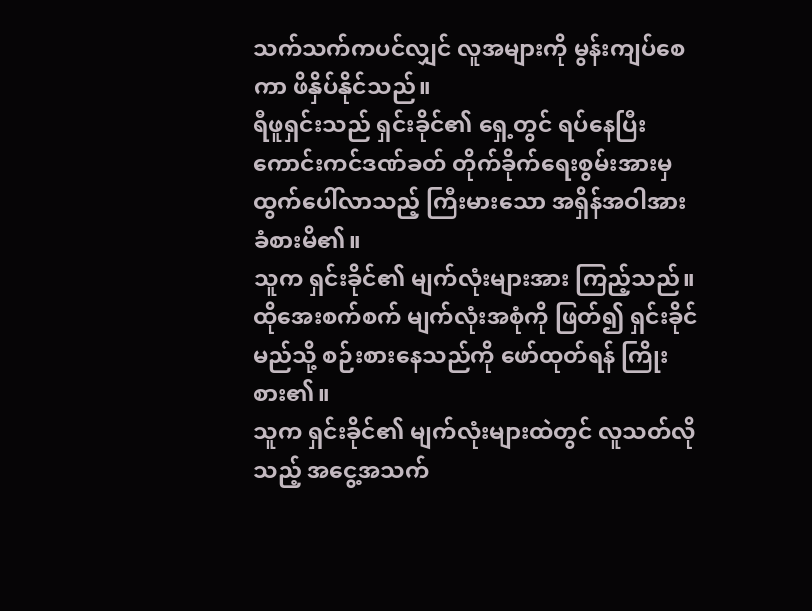သက်သက်ကပင်လျှင် လူအများကို မွန်းကျပ်စေကာ ဖိနှိပ်နိုင်သည်။
ရီဖူရှင်းသည် ရှင်းခိုင်၏ ရှေ့တွင် ရပ်နေပြီး ကောင်းကင်ဒဏ်ခတ် တိုက်ခိုက်ရေးစွမ်းအားမှ ထွက်ပေါ်လာသည့် ကြီးမားသော အရှိန်အဝါအား ခံစားမိ၏။
သူက ရှင်းခိုင်၏ မျက်လုံးများအား ကြည့်သည်။ ထိုအေးစက်စက် မျက်လုံးအစုံကို ဖြတ်၍ ရှင်းခိုင် မည်သို့ စဉ်းစားနေသည်ကို ဖော်ထုတ်ရန် ကြိုးစား၏။
သူက ရှင်းခိုင်၏ မျက်လုံးများထဲတွင် လူသတ်လိုသည့် အငွေ့အသက်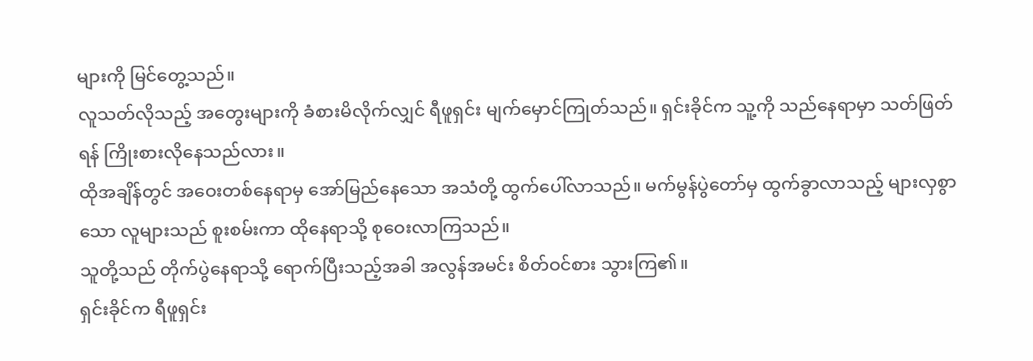များကို မြင်တွေ့သည်။
လူသတ်လိုသည့် အတွေးများကို ခံစားမိလိုက်လျှင် ရီဖူရှင်း မျက်မှောင်ကြုတ်သည်။ ရှင်းခိုင်က သူ့ကို သည်နေရာမှာ သတ်ဖြတ်ရန် ကြိုးစားလိုနေသည်လား။
ထိုအချိန်တွင် အဝေးတစ်နေရာမှ အော်မြည်နေသော အသံတို့ ထွက်ပေါ်လာသည်။ မက်မွန်ပွဲတော်မှ ထွက်ခွာလာသည့် များလှစွာသော လူများသည် စူးစမ်းကာ ထိုနေရာသို့ စုဝေးလာကြသည်။
သူတို့သည် တိုက်ပွဲနေရာသို့ ရောက်ပြီးသည့်အခါ အလွန်အမင်း စိတ်ဝင်စား သွားကြ၏။
ရှင်းခိုင်က ရီဖူရှင်း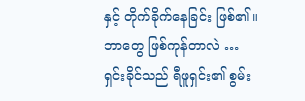နှင့် တိုက်ခိုက်နေခြင်း ဖြစ်၏။
ဘာတွေ ဖြစ်ကုန်တာလဲ …
ရှင်းခိုင်သည် ရီဖူရှင်း၏ စွမ်း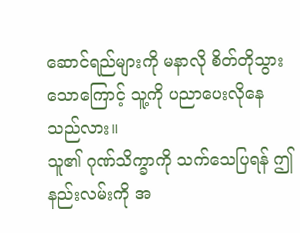ဆောင်ရည်များကို မနာလို စိတ်တိုသွားသောကြောင့် သူ့ကို ပညာပေးလိုနေသည်လား။
သူ၏ ဂုဏ်သိက္ခာကို သက်သေပြရန် ဤနည်းလမ်းကို အ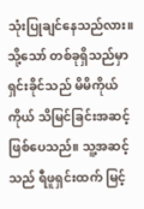သုံးပြုချင်နေသည်လား။
သို့သော် တစ်ခုရှိသည်မှာ ရှင်းခိုင်သည် မိမိကိုယ်ကိုယ် သိမြင်ခြင်းအဆင့် ဖြစ်ပေသည်။ သူ့အဆင့်သည် ရီဖူရှင်းထက် မြင့်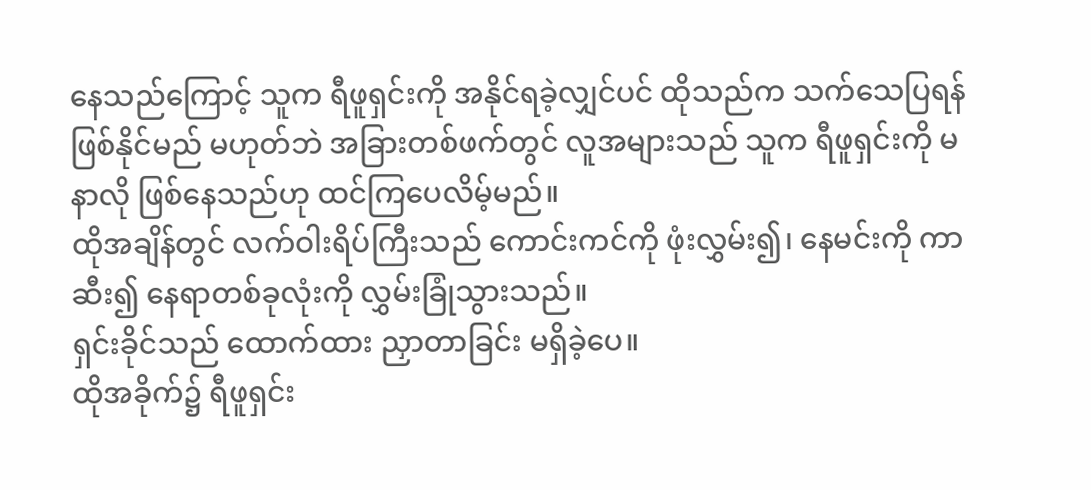နေသည်ကြောင့် သူက ရီဖူရှင်းကို အနိုင်ရခဲ့လျှင်ပင် ထိုသည်က သက်သေပြရန် ဖြစ်နိုင်မည် မဟုတ်ဘဲ အခြားတစ်ဖက်တွင် လူအများသည် သူက ရီဖူရှင်းကို မနာလို ဖြစ်နေသည်ဟု ထင်ကြပေလိမ့်မည်။
ထိုအချိန်တွင် လက်ဝါးရိပ်ကြီးသည် ကောင်းကင်ကို ဖုံးလွှမ်း၍၊ နေမင်းကို ကာဆီး၍ နေရာတစ်ခုလုံးကို လွှမ်းခြုံသွားသည်။
ရှင်းခိုင်သည် ထောက်ထား ညှာတာခြင်း မရှိခဲ့ပေ။
ထိုအခိုက်၌ ရီဖူရှင်း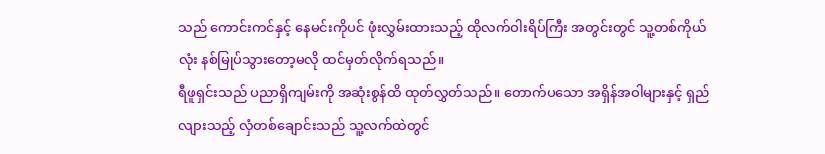သည် ကောင်းကင်နှင့် နေမင်းကိုပင် ဖုံးလွှမ်းထားသည့် ထိုလက်ဝါးရိပ်ကြီး အတွင်းတွင် သူ့တစ်ကိုယ်လုံး နစ်မြုပ်သွားတော့မလို ထင်မှတ်လိုက်ရသည်။
ရီဖူရှင်းသည် ပညာရှိကျမ်းကို အဆုံးစွန်ထိ ထုတ်လွှတ်သည်။ တောက်ပသော အရှိန်အဝါများနှင့် ရှည်လျားသည့် လှံတစ်ချောင်းသည် သူ့လက်ထဲတွင်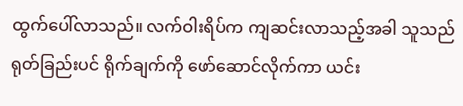ထွက်ပေါ်လာသည်။ လက်ဝါးရိပ်က ကျဆင်းလာသည့်အခါ သူသည် ရုတ်ခြည်းပင် ရိုက်ချက်ကို ဖော်ဆောင်လိုက်ကာ ယင်း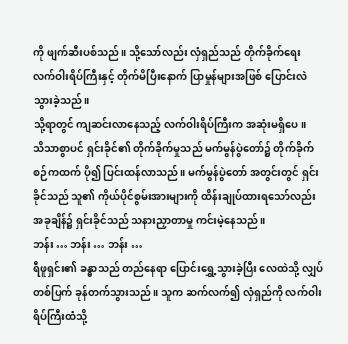ကို ဖျက်ဆီးပစ်သည်။ သို့သော်လည်း လှံရှည်သည် တိုက်ခိုက်ရေး လက်ဝါးရိပ်ကြီးနှင့် တိုက်မိပြီးနောက် ပြာမှုန်များအဖြစ် ပြောင်းလဲသွားခဲ့သည်။
သို့ရာတွင် ကျဆင်းလာနေသည့် လက်ဝါးရိပ်ကြီးက အဆုံးမရှိပေ။
သိသာစွာပင် ရှင်းခိုင်၏ တိုက်ခိုက်မှုသည် မက်မွန်ပွဲတော်၌ တိုက်ခိုက်စဉ်ကထက် ပို၍ ပြင်းထန်လာသည်။ မက်မွန်ပွဲတော် အတွင်းတွင် ရှင်းခိုင်သည် သူ၏ ကိုယ်ပိုင်စွမ်းအားများကို ထိန်းချုပ်ထားရသော်လည်း အခုချိန်၌ ရှင်းခိုင်သည် သနားညှာတာမှု ကင်းမဲ့နေသည်။
ဘန်း … ဘန်း … ဘန်း …
ရီဖူရှင်း၏ ခန္ဓာသည် တည်နေရာ ပြောင်းရွှေ့သွားခဲ့ပြီး လေထဲသို့ လျှပ်တစ်ပြက် ခုန်တက်သွားသည်။ သူက ဆက်လက်၍ လှံရှည်ကို လက်ဝါးရိပ်ကြီးထံသို့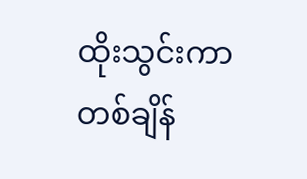ထိုးသွင်းကာ တစ်ချိန်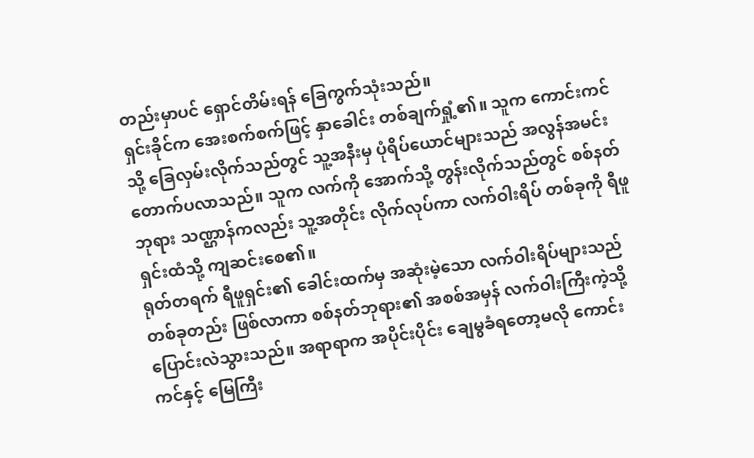တည်းမှာပင် ရှောင်တိမ်းရန် ခြေကွက်သုံးသည်။
ရှင်းခိုင်က အေးစက်စက်ဖြင့် နှာခေါင်း တစ်ချက်ရှုံ့၏။ သူက ကောင်းကင်သို့ ခြေလှမ်းလိုက်သည်တွင် သူ့အနီးမှ ပုံရိပ်ယောင်များသည် အလွန်အမင်း တောက်ပလာသည်။ သူက လက်ကို အောက်သို့ တွန်းလိုက်သည်တွင် စစ်နတ်ဘုရား သဏ္ဌာန်ကလည်း သူ့အတိုင်း လိုက်လုပ်ကာ လက်ဝါးရိပ် တစ်ခုကို ရီဖူရှင်းထံသို့ ကျဆင်းစေ၏။
ရုတ်တရက် ရီဖူရှင်း၏ ခေါင်းထက်မှ အဆုံးမဲ့သော လက်ဝါးရိပ်များသည် တစ်ခုတည်း ဖြစ်လာကာ စစ်နတ်ဘုရား၏ အစစ်အမှန် လက်ဝါးကြီးကဲ့သို့ ပြောင်းလဲသွားသည်။ အရာရာက အပိုင်းပိုင်း ချေမွခံရတော့မလို ကောင်းကင်နှင့် မြေကြီး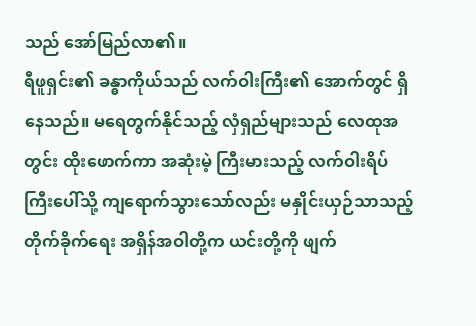သည် အော်မြည်လာ၏။
ရီဖူရှင်း၏ ခန္ဓာကိုယ်သည် လက်ဝါးကြီး၏ အောက်တွင် ရှိနေသည်။ မရေတွက်နိုင်သည့် လှံရှည်များသည် လေထုအတွင်း ထိုးဖောက်ကာ အဆုံးမဲ့ ကြီးမားသည့် လက်ဝါးရိပ်ကြီးပေါ်သို့ ကျရောက်သွားသော်လည်း မနှိုင်းယှဉ်သာသည့် တိုက်ခိုက်ရေး အရှိန်အဝါတို့က ယင်းတို့ကို ဖျက်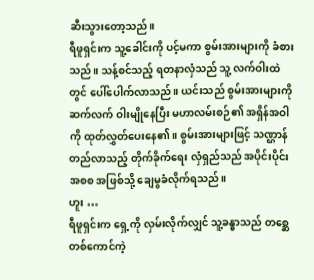ဆီးသွားတော့သည်။
ရီဖူရှင်းက သူ့ခေါင်းကို ပင့်မကာ စွမ်းအားများကို ခံစားသည်။ သန့်စင်သည့် ရတနာလှံသည် သူ့ လက်ဝါးထဲတွင် ပေါ်ပေါက်လာသည်။ ယင်းသည် စွမ်းအားများကို ဆက်လက် ဝါးမျိုနေပြီး မဟာလမ်းစဉ်၏ အရှိန်အဝါကို ထုတ်လွှတ်ပေးနေ၏။ စွမ်းအားများဖြင့် သဏ္ဌာန်တည်လာသည့် တိုက်ခိုက်ရေး လှံရှည်သည် အပိုင်းပိုင်းအစစ အဖြစ်သို့ ချေမွခံလိုက်ရသည်။
ဟူး …
ရီဖူရှင်းက ရှေ့ကို လှမ်းလိုက်လျှင် သူ့ခန္ဓာသည် တစ္ဆေတစ်ကောင်ကဲ့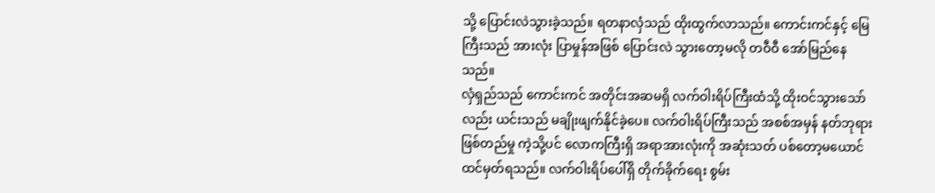သို့ ပြောင်းလဲသွားခဲ့သည်။ ရတနာလှံသည် ထိုးထွက်လာသည်။ ကောင်းကင်နှင့် မြေကြီးသည် အားလုံး ပြာမှုန်အဖြစ် ပြောင်းလဲ သွားတော့မလို တဝီဝီ အော်မြည်နေသည်။
လှံရှည်သည် ကောင်းကင် အတိုင်းအဆမရှိ လက်ဝါးရိပ်ကြီးထံသို့ ထိုးဝင်သွားသော်လည်း ယင်းသည် မချိုးဖျက်နိုင်ခဲ့ပေ။ လက်ဝါးရိပ်ကြီးသည် အစစ်အမှန် နတ်ဘုရားဖြစ်တည်မှု ကဲ့သို့ပင် လောကကြီးရှိ အရာအားလုံးကို အဆုံးသတ် ပစ်တော့မယောင် ထင်မှတ်ရသည်။ လက်ဝါးရိပ်ပေါ်ရှိ တိုက်ခိုက်ရေး စွမ်း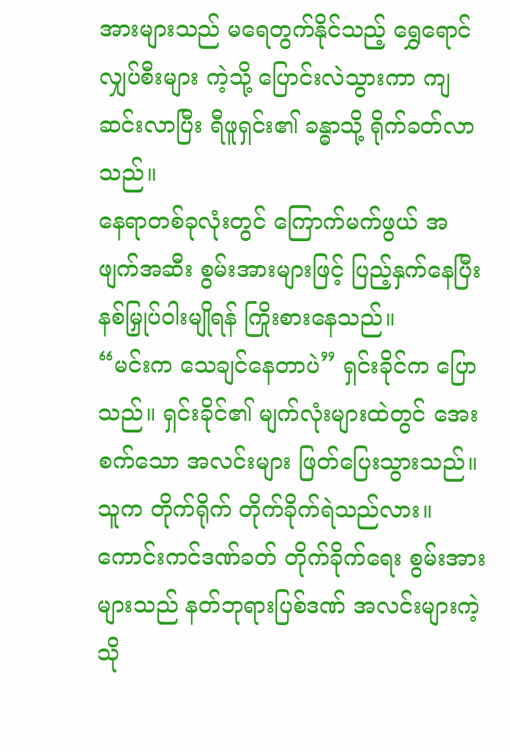အားများသည် မရေတွက်နိုင်သည့် ရွှေရောင်လျှပ်စီးများ ကဲ့သို့ ပြောင်းလဲသွားကာ ကျဆင်းလာပြီး ရီဖူရှင်း၏ ခန္ဓာသို့ ရိုက်ခတ်လာသည်။
နေရာတစ်ခုလုံးတွင် ကြောက်မက်ဖွယ် အဖျက်အဆီး စွမ်းအားများဖြင့် ပြည့်နှက်နေပြီး နစ်မြှုပ်ဝါးမျိုရန် ကြိုးစားနေသည်။
“မင်းက သေချင်နေတာပဲ” ရှင်းခိုင်က ပြောသည်။ ရှင်းခိုင်၏ မျက်လုံးများထဲတွင် အေးစက်သော အလင်းများ ဖြတ်ပြေးသွားသည်။ သူက တိုက်ရိုက် တိုက်ခိုက်ရဲသည်လား။ ကောင်းကင်ဒဏ်ခတ် တိုက်ခိုက်ရေး စွမ်းအားများသည် နတ်ဘုရားပြစ်ဒဏ် အလင်းများကဲ့သို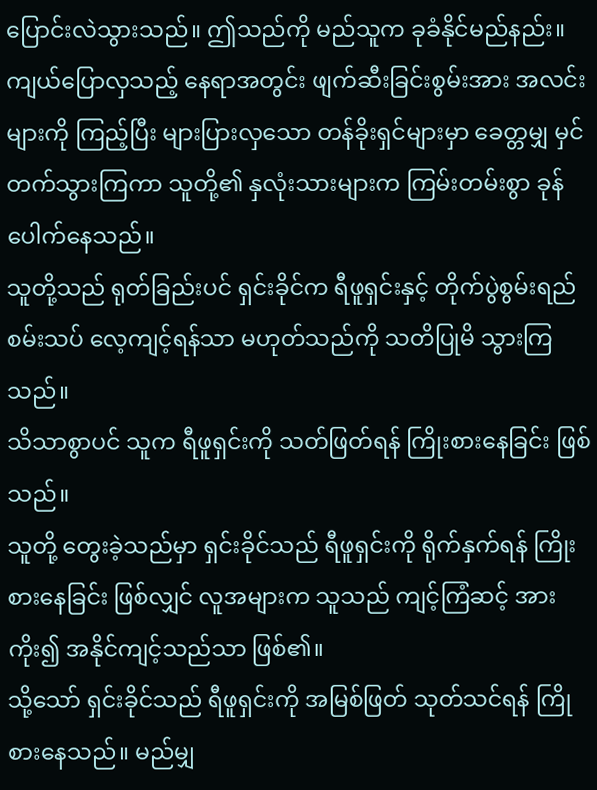ပြောင်းလဲသွားသည်။ ဤသည်ကို မည်သူက ခုခံနိုင်မည်နည်း။
ကျယ်ပြောလှသည့် နေရာအတွင်း ဖျက်ဆီးခြင်းစွမ်းအား အလင်းများကို ကြည့်ပြီး များပြားလှသော တန်ခိုးရှင်များမှာ ခေတ္တမျှ မှင်တက်သွားကြကာ သူတို့၏ နှလုံးသားများက ကြမ်းတမ်းစွာ ခုန်ပေါက်နေသည်။
သူတို့သည် ရုတ်ခြည်းပင် ရှင်းခိုင်က ရီဖူရှင်းနှင့် တိုက်ပွဲစွမ်းရည် စမ်းသပ် လေ့ကျင့်ရန်သာ မဟုတ်သည်ကို သတိပြုမိ သွားကြသည်။
သိသာစွာပင် သူက ရီဖူရှင်းကို သတ်ဖြတ်ရန် ကြိုးစားနေခြင်း ဖြစ်သည်။
သူတို့ တွေးခဲ့သည်မှာ ရှင်းခိုင်သည် ရီဖူရှင်းကို ရိုက်နှက်ရန် ကြိုးစားနေခြင်း ဖြစ်လျှင် လူအများက သူသည် ကျင့်ကြံဆင့် အားကိုး၍ အနိုင်ကျင့်သည်သာ ဖြစ်၏။
သို့သော် ရှင်းခိုင်သည် ရီဖူရှင်းကို အမြစ်ဖြတ် သုတ်သင်ရန် ကြိုစားနေသည်။ မည်မျှ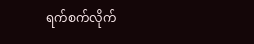ရက်စက်လိုက်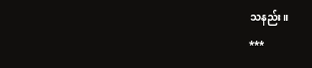သနည်း။
***